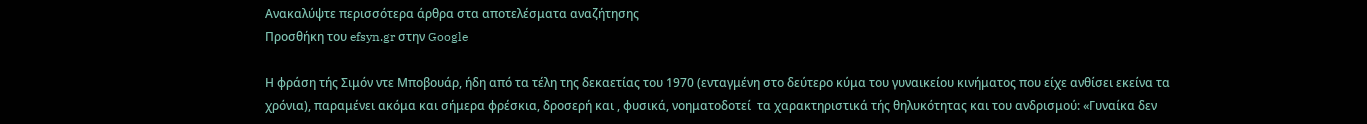Ανακαλύψτε περισσότερα άρθρα στα αποτελέσματα αναζήτησης
Προσθήκη του efsyn.gr στην Google

Η φράση τής Σιμόν ντε Μποβουάρ, ήδη από τα τέλη της δεκαετίας του 1970 (ενταγμένη στο δεύτερο κύμα του γυναικείου κινήματος που είχε ανθίσει εκείνα τα χρόνια), παραμένει ακόμα και σήμερα φρέσκια, δροσερή και , φυσικά, νοηματοδοτεί  τα χαρακτηριστικά τής θηλυκότητας και του ανδρισμού: «Γυναίκα δεν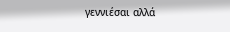γεννιέσαι αλλά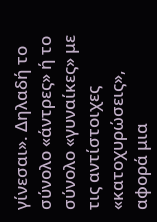γίνεσαι». Δηλαδή το σύνολο «άντρες» ή το σύνολο «γυναίκες» με τις αντίστοιχες «κατοχυρώσεις», αφορά μια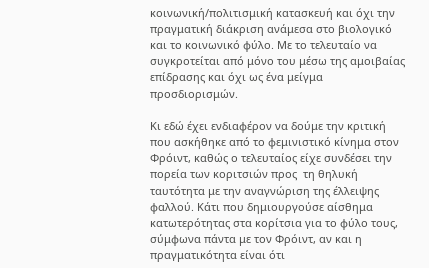κοινωνική/πολιτισμική κατασκευή και όχι την πραγματική διάκριση ανάμεσα στο βιολογικό και το κοινωνικό φύλο. Με το τελευταίο να συγκροτείται από μόνο του μέσω της αμοιβαίας επίδρασης και όχι ως ένα μείγμα προσδιορισμών.

Κι εδώ έχει ενδιαφέρον να δούμε την κριτική που ασκήθηκε από το φεμινιστικό κίνημα στον Φρόιντ, καθώς ο τελευταίος είχε συνδέσει την πορεία των κοριτσιών προς  τη θηλυκή ταυτότητα με την αναγνώριση της έλλειψης φαλλού. Κάτι που δημιουργούσε αίσθημα κατωτερότητας στα κορίτσια για το φύλο τους, σύμφωνα πάντα με τον Φρόιντ, αν και η πραγματικότητα είναι ότι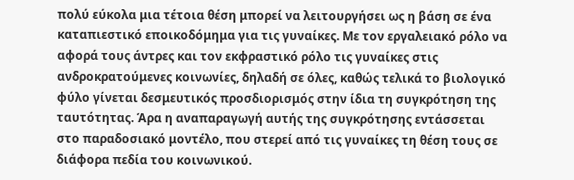πολύ εύκολα μια τέτοια θέση μπορεί να λειτουργήσει ως η βάση σε ένα καταπιεστικό εποικοδόμημα για τις γυναίκες. Με τον εργαλειακό ρόλο να αφορά τους άντρες και τον εκφραστικό ρόλο τις γυναίκες στις ανδροκρατούμενες κοινωνίες, δηλαδή σε όλες, καθώς τελικά το βιολογικό φύλο γίνεται δεσμευτικός προσδιορισμός στην ίδια τη συγκρότηση της ταυτότητας. Άρα η αναπαραγωγή αυτής της συγκρότησης εντάσσεται στο παραδοσιακό μοντέλο, που στερεί από τις γυναίκες τη θέση τους σε διάφορα πεδία του κοινωνικού.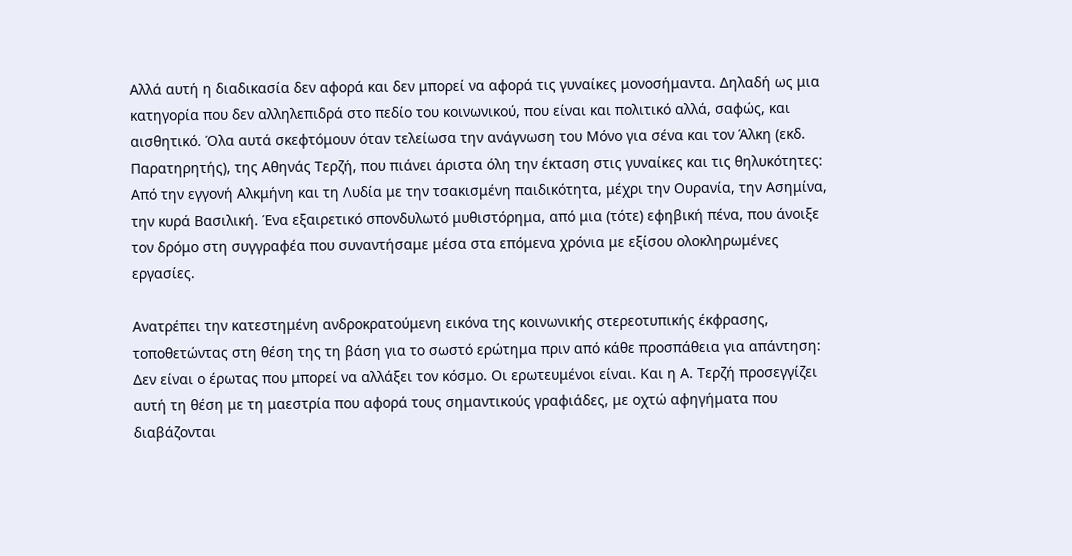Αλλά αυτή η διαδικασία δεν αφορά και δεν μπορεί να αφορά τις γυναίκες μονοσήμαντα. Δηλαδή ως μια κατηγορία που δεν αλληλεπιδρά στο πεδίο του κοινωνικού, που είναι και πολιτικό αλλά, σαφώς, και αισθητικό. Όλα αυτά σκεφτόμουν όταν τελείωσα την ανάγνωση του Μόνο για σένα και τον Άλκη (εκδ. Παρατηρητής), της Αθηνάς Τερζή, που πιάνει άριστα όλη την έκταση στις γυναίκες και τις θηλυκότητες: Από την εγγονή Αλκμήνη και τη Λυδία με την τσακισμένη παιδικότητα, μέχρι την Ουρανία, την Ασημίνα, την κυρά Βασιλική. Ένα εξαιρετικό σπονδυλωτό μυθιστόρημα, από μια (τότε) εφηβική πένα, που άνοιξε τον δρόμο στη συγγραφέα που συναντήσαμε μέσα στα επόμενα χρόνια με εξίσου ολοκληρωμένες εργασίες.

Ανατρέπει την κατεστημένη ανδροκρατούμενη εικόνα της κοινωνικής στερεοτυπικής έκφρασης, τοποθετώντας στη θέση της τη βάση για το σωστό ερώτημα πριν από κάθε προσπάθεια για απάντηση: Δεν είναι ο έρωτας που μπορεί να αλλάξει τον κόσμο. Οι ερωτευμένοι είναι. Και η Α. Τερζή προσεγγίζει αυτή τη θέση με τη μαεστρία που αφορά τους σημαντικούς γραφιάδες, με οχτώ αφηγήματα που διαβάζονται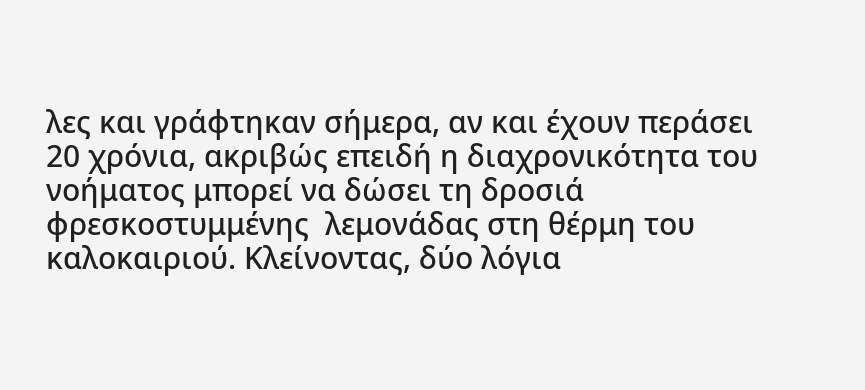λες και γράφτηκαν σήμερα, αν και έχουν περάσει 20 χρόνια, ακριβώς επειδή η διαχρονικότητα του νοήματος μπορεί να δώσει τη δροσιά φρεσκοστυμμένης  λεμονάδας στη θέρμη του καλοκαιριού. Κλείνοντας, δύο λόγια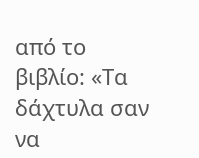από το βιβλίο: «Τα δάχτυλα σαν να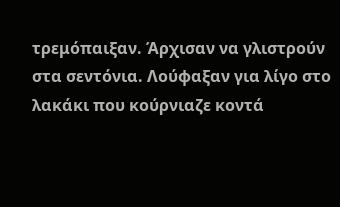τρεμόπαιξαν. Άρχισαν να γλιστρούν στα σεντόνια. Λούφαξαν για λίγο στο λακάκι που κούρνιαζε κοντά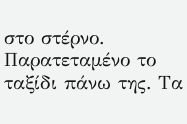στο στέρνο. Παρατεταμένο το ταξίδι πάνω της. Τα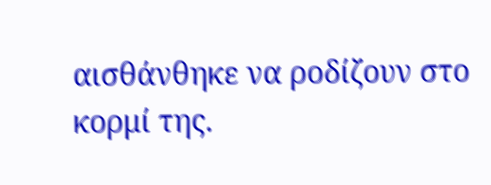αισθάνθηκε να ροδίζουν στο κορμί της.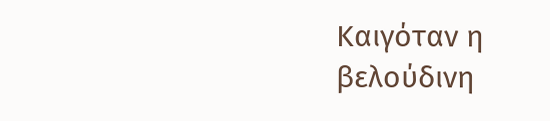Καιγόταν η βελούδινη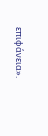επιφάνεια».